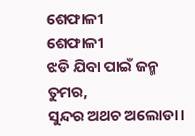ଶେଫାଳୀ
ଶେଫାଳୀ
ଝଡି ଯିବା ପାଇଁ ଜନ୍ମ ତୁମର,
ସୁନ୍ଦର ଅଥଚ ଅଲୋଡା।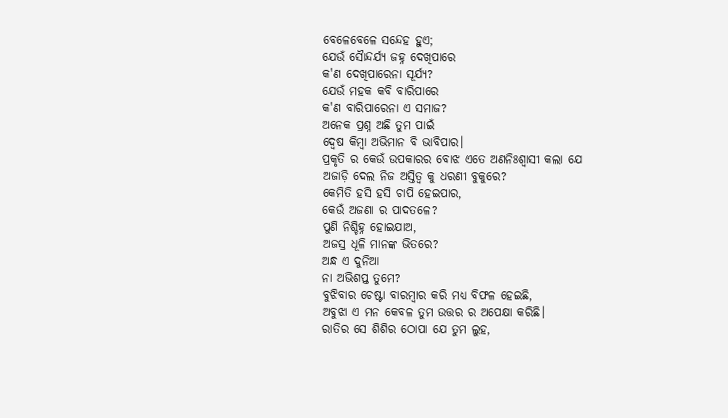ବେଳେବେଳେ ସନ୍ଦେହ ହୁଏ;
ଯେଉଁ ସୈାନ୍ଦର୍ଯ୍ୟ ଜହ୍ନ ଦେଖିପାରେ
କ'ଣ ଦେଖିପାରେନା ସୂର୍ଯ୍ୟ?
ଯେଉଁ ମହକ କବି ବାରିପାରେ
କ'ଣ ବାରିପାରେନା ଏ ସମାଜ?
ଅନେକ ପ୍ରଶ୍ନ ଅଛି ତୁମ ପାଇଁ
ଦ୍ୱେଷ କିମ୍ବା ଅଭିମାନ ବି ଭାବିପାର।
ପ୍ରକୃତି ର କେଉଁ ଉପକାରର ବୋଝ ଏତେ ଅଣନିଃଶ୍ବାସୀ କଲା ଯେ
ଅଜାଡ଼ି ଦେଲ ନିଜ ଅସ୍ତିତ୍ଵ କୁ ଧରଣୀ ବୁକୁରେ?
କେମିତି ହସି ହସି ଚାପି ହେଇପାର,
କେଉଁ ଅଜଣା ର ପାଦତଳେ?
ପୁଣି ନିଶ୍ଚିହ୍ନ ହୋଇଯାଅ,
ଅଜସ୍ର ଧୂଳି ମାନଙ୍କ ଭିତରେ?
ଅନ୍ଧ ଏ ଦୁନିଆ
ନା ଅଭିଶପ୍ତ ତୁମେ?
ବୁଝିବାର ଚେଷ୍ଟା ବାରମ୍ବାର କରି ମଧ୍ୟ ବିଫଳ ହେଇଛି,
ଅବୁଝା ଏ ମନ କେବଳ ତୁମ ଉତ୍ତର ର ଅପେକ୍ଷା କରିଛି।
ରାତିର ସେ ଶିଶିର ଠୋପା ଯେ ତୁମ ଲୁହ,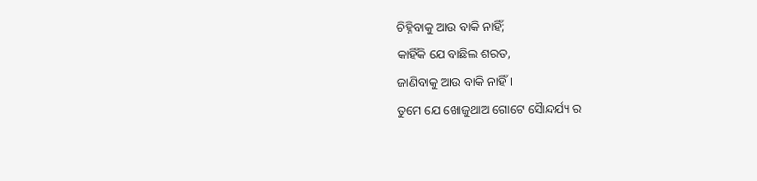ଚିହ୍ନିବାକୁ ଆଉ ବାକି ନାହିଁ;
କାହିଁକି ଯେ ବାଛିଲ ଶରତ,
ଜାଣିବାକୁ ଆଉ ବାକି ନାହିଁ।
ତୁମେ ଯେ ଖୋଜୁଥାଅ ଗୋଟେ ସୈାନ୍ଦର୍ଯ୍ୟ ର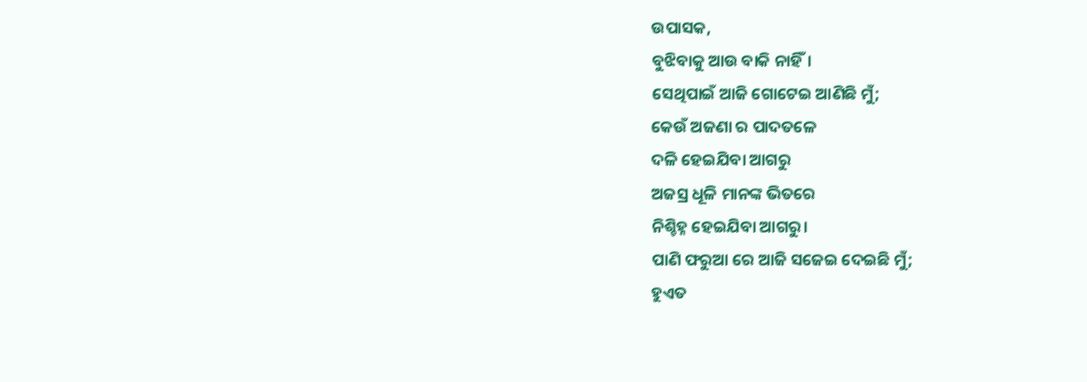ଉପାସକ,
ବୁଝିବାକୁ ଆଉ ବାକି ନାହିଁ।
ସେଥିପାଇଁ ଆଜି ଗୋଟେଇ ଆଣିଛି ମୁଁ;
କେଉଁ ଅଜଣା ର ପାଦତଳେ
ଦଳି ହେଇଯିବା ଆଗରୁ
ଅଜସ୍ର ଧୂଳି ମାନଙ୍କ ଭିତରେ
ନିଶ୍ଚିହ୍ନ ହେଇଯିବା ଆଗରୁ।
ପାଣି ଫରୁଆ ରେ ଆଜି ସଜେଇ ଦେଇଛି ମୁଁ;
ହୁଏତ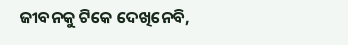ଜୀବନକୁ ଟିକେ ଦେଖିନେବି,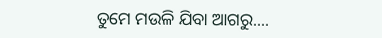ତୁମେ ମଉଳି ଯିବା ଆଗରୁ....